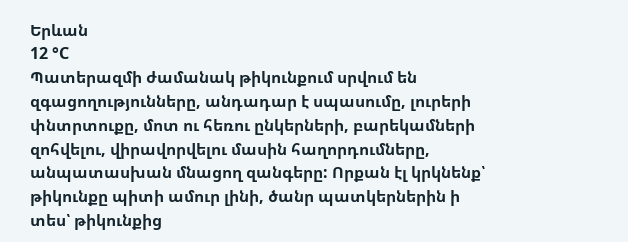Երևան
12 °C
Պատերազմի ժամանակ թիկունքում սրվում են զգացողությունները, անդադար է սպասումը, լուրերի փնտրտուքը, մոտ ու հեռու ընկերների, բարեկամների զոհվելու, վիրավորվելու մասին հաղորդումները, անպատասխան մնացող զանգերը: Որքան էլ կրկնենք՝ թիկունքը պիտի ամուր լինի, ծանր պատկերներին ի տես՝ թիկունքից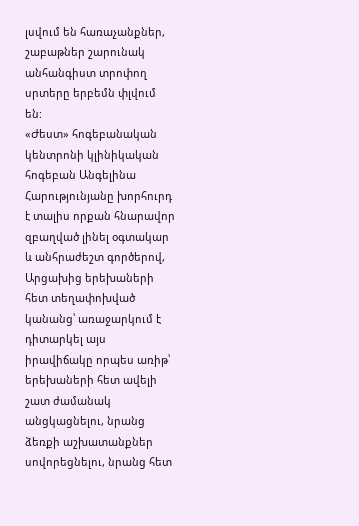լսվում են հառաչանքներ, շաբաթներ շարունակ անհանգիստ տրոփող սրտերը երբեմն փլվում են:
«Ժեստ» հոգեբանական կենտրոնի կլինիկական հոգեբան Անգելինա Հարությունյանը խորհուրդ է տալիս որքան հնարավոր զբաղված լինել օգտակար և անհրաժեշտ գործերով, Արցախից երեխաների հետ տեղափոխված կանանց՝ առաջարկում է դիտարկել այս իրավիճակը որպես առիթ՝ երեխաների հետ ավելի շատ ժամանակ անցկացնելու, նրանց ձեռքի աշխատանքներ սովորեցնելու, նրանց հետ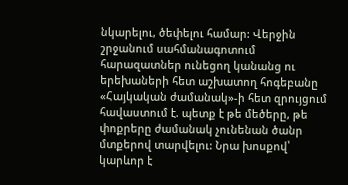նկարելու, ծեփելու համար: Վերջին շրջանում սահմանագոտում հարազատներ ունեցող կանանց ու երեխաների հետ աշխատող հոգեբանը «Հայկական ժամանակ»-ի հետ զրույցում հավաստում է. պետք է թե մեծերը, թե փոքրերը ժամանակ չունենան ծանր մտքերով տարվելու: Նրա խոսքով՝ կարևոր է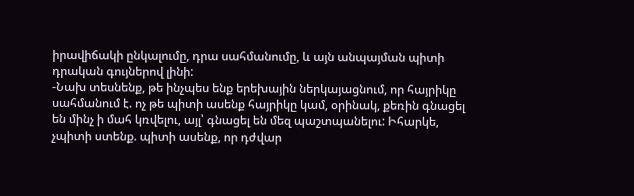իրավիճակի ընկալումը, դրա սահմանումը, և այն անպայման պիտի դրական գույներով լինի:
-Նախ տեսնենք, թե ինչպես ենք երեխային ներկայացնում, որ հայրիկը սահմանում է. ոչ թե պիտի ասենք հայրիկը կամ, օրինակ, քեռին գնացել են մինչ ի մահ կռվելու, այլ՝ գնացել են մեզ պաշտպանելու: Իհարկե, չպիտի ստենք. պիտի ասենք, որ դժվար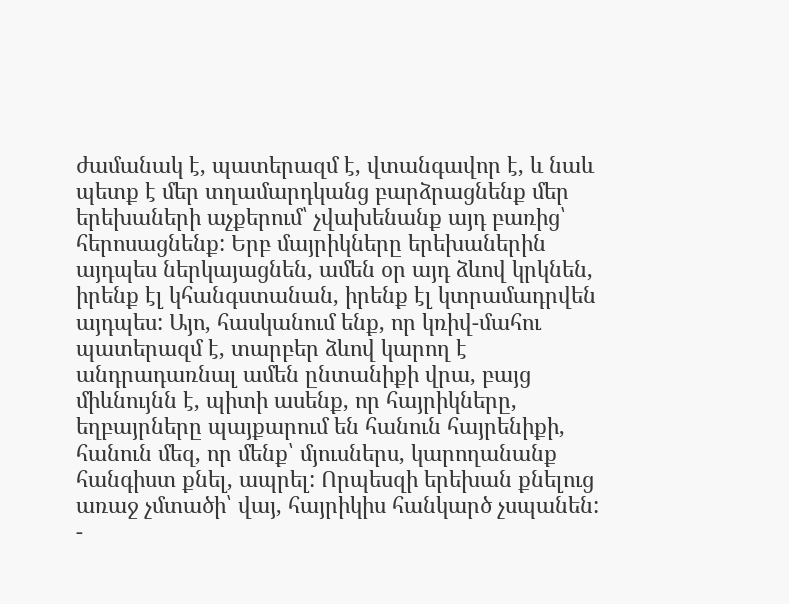ժամանակ է, պատերազմ է, վտանգավոր է, և նաև պետք է մեր տղամարդկանց բարձրացնենք մեր երեխաների աչքերում՝ չվախենանք այդ բառից՝ հերոսացնենք: Երբ մայրիկները երեխաներին այդպես ներկայացնեն, ամեն օր այդ ձևով կրկնեն, իրենք էլ կհանգստանան, իրենք էլ կտրամադրվեն այդպես: Այո, հասկանում ենք, որ կռիվ-մահու պատերազմ է, տարբեր ձևով կարող է անդրադառնալ ամեն ընտանիքի վրա, բայց միևնույնն է, պիտի ասենք, որ հայրիկները, եղբայրները պայքարում են հանուն հայրենիքի, հանուն մեզ, որ մենք՝ մյուսներս, կարողանանք հանգիստ քնել, ապրել: Որպեսզի երեխան քնելուց առաջ չմտածի՝ վայ, հայրիկիս հանկարծ չսպանեն:
-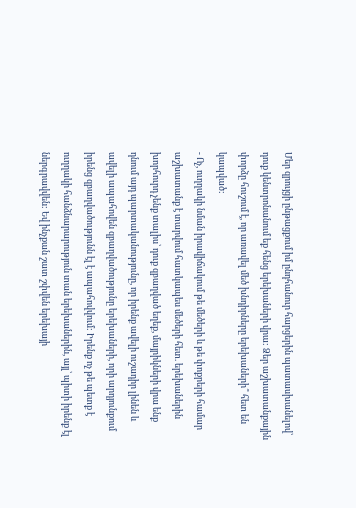Մեր զրույցի ընթացքում իմ ընդհանուր հարցերին պատասխանելով՝ դուք կենտրոնանում եք հենց երեխաների վրա: Ձեր աշխատանքային փորձը հուշում է, որ առավել մեծ խնդիրները երեխաների՞ հետ են կապված:
- Ոչ, ուղղակի նման իրավիճակում թե մեծերի և թե փոքրերի համար աշխատանք է տարվում հատկապես մեծերի հետ. երեխաներին խորհուրդ չենք տալիս՝ դուք զբաղված եղեք, մայրիկների վրա ենք դնում այդ պարտականությունը, որ իրենք ավելի ուշադիր լինեն և ավելի ապահովեն զբաղվածությունը երեխաների, որի արդյունքում իրենց զբաղվածությունն էլ է ապահովվում: Իրենք ոչ թե պետք է ուղղակի հանձնարարություն տան երեխաներին, այլ՝ պիտի իրենք էլ ներգրավվեն: Եվ ինչքան շատ շփվեն երեխայի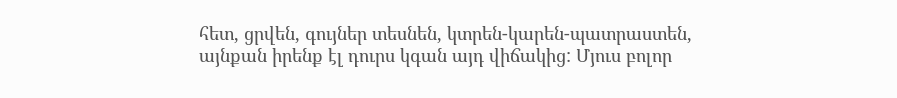հետ, ցրվեն, գույներ տեսնեն, կտրեն-կարեն-պատրաստեն, այնքան իրենք էլ դուրս կգան այդ վիճակից: Մյուս բոլոր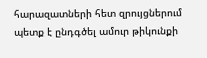հարազատների հետ զրույցներում պետք է ընդգծել ամուր թիկունքի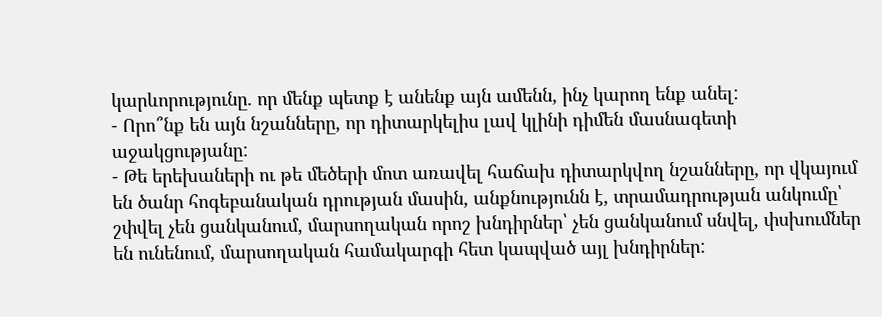կարևորությունը. որ մենք պետք է անենք այն ամենն, ինչ կարող ենք անել:
- Որո՞նք են այն նշանները, որ դիտարկելիս լավ կլինի դիմեն մասնագետի աջակցությանը:
- Թե երեխաների ու թե մեծերի մոտ առավել հաճախ դիտարկվող նշանները, որ վկայում են ծանր հոգեբանական դրության մասին, անքնությունն է, տրամադրության անկումը՝ շփվել չեն ցանկանում, մարսողական որոշ խնդիրներ՝ չեն ցանկանում սնվել, փսխումներ են ունենում, մարսողական համակարգի հետ կապված այլ խնդիրներ: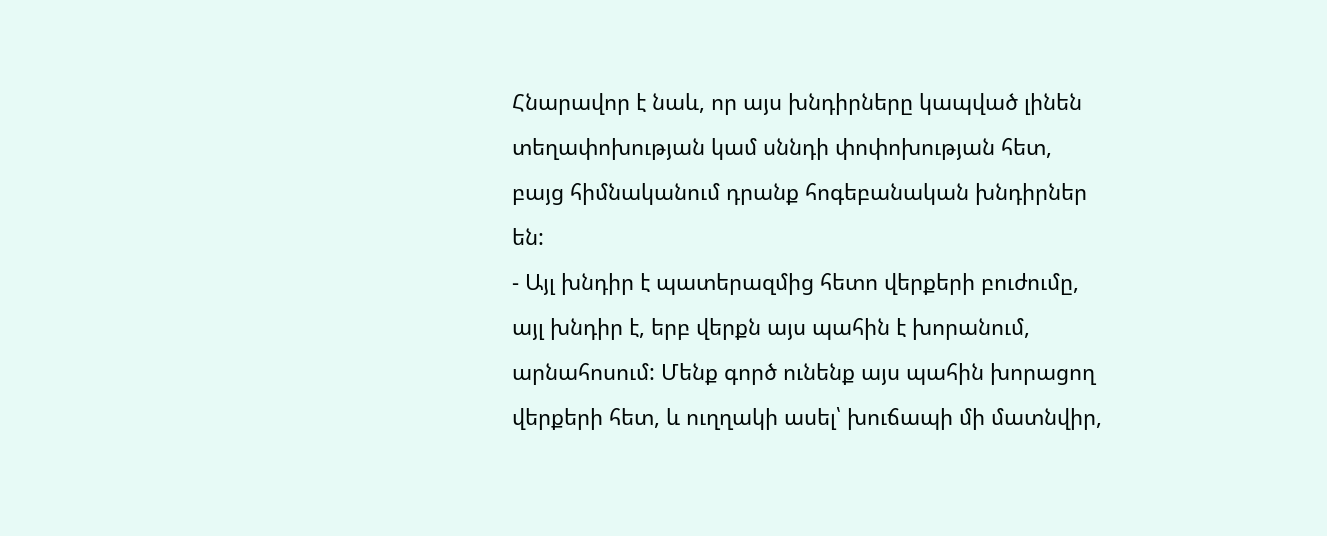Հնարավոր է նաև, որ այս խնդիրները կապված լինեն տեղափոխության կամ սննդի փոփոխության հետ, բայց հիմնականում դրանք հոգեբանական խնդիրներ են:
- Այլ խնդիր է պատերազմից հետո վերքերի բուժումը, այլ խնդիր է, երբ վերքն այս պահին է խորանում, արնահոսում: Մենք գործ ունենք այս պահին խորացող վերքերի հետ, և ուղղակի ասել՝ խուճապի մի մատնվիր,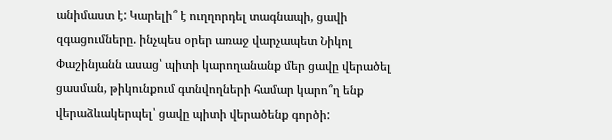անիմաստ է: Կարելի՞ է ուղղորդել տագնապի, ցավի զգացումները. ինչպես օրեր առաջ վարչապետ Նիկոլ Փաշինյանն ասաց՝ պիտի կարողանանք մեր ցավը վերածել ցասման, թիկունքում գտնվողների համար կարո՞ղ ենք վերաձևակերպել՝ ցավը պիտի վերածենք գործի: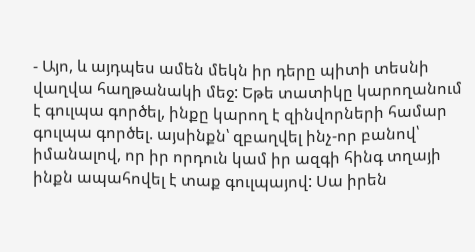- Այո, և այդպես ամեն մեկն իր դերը պիտի տեսնի վաղվա հաղթանակի մեջ: Եթե տատիկը կարողանում է գուլպա գործել, ինքը կարող է զինվորների համար գուլպա գործել. այսինքն՝ զբաղվել ինչ-որ բանով՝ իմանալով, որ իր որդուն կամ իր ազգի հինգ տղայի ինքն ապահովել է տաք գուլպայով: Սա իրեն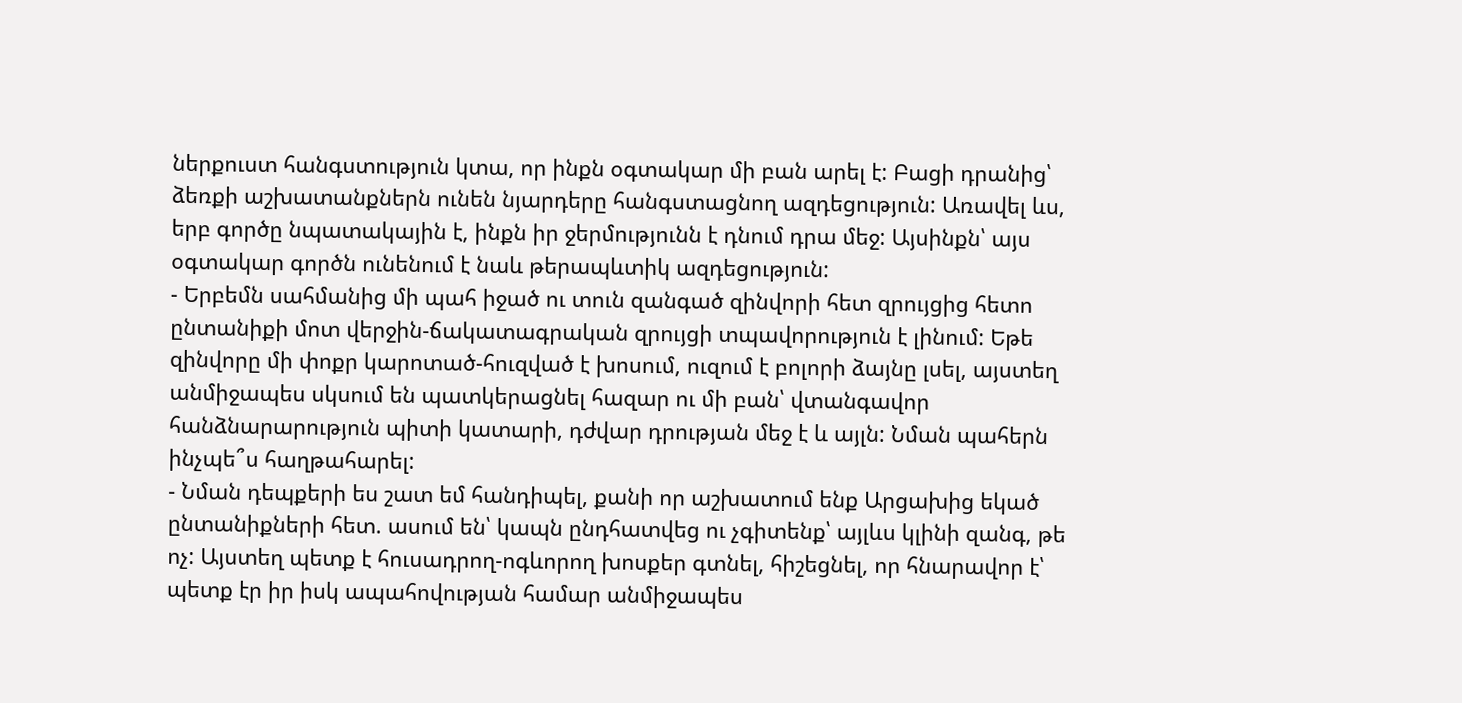ներքուստ հանգստություն կտա, որ ինքն օգտակար մի բան արել է: Բացի դրանից՝ ձեռքի աշխատանքներն ունեն նյարդերը հանգստացնող ազդեցություն: Առավել ևս, երբ գործը նպատակային է, ինքն իր ջերմությունն է դնում դրա մեջ: Այսինքն՝ այս օգտակար գործն ունենում է նաև թերապևտիկ ազդեցություն:
- Երբեմն սահմանից մի պահ իջած ու տուն զանգած զինվորի հետ զրույցից հետո ընտանիքի մոտ վերջին-ճակատագրական զրույցի տպավորություն է լինում: Եթե զինվորը մի փոքր կարոտած-հուզված է խոսում, ուզում է բոլորի ձայնը լսել, այստեղ անմիջապես սկսում են պատկերացնել հազար ու մի բան՝ վտանգավոր հանձնարարություն պիտի կատարի, դժվար դրության մեջ է և այլն: Նման պահերն ինչպե՞ս հաղթահարել:
- Նման դեպքերի ես շատ եմ հանդիպել, քանի որ աշխատում ենք Արցախից եկած ընտանիքների հետ. ասում են՝ կապն ընդհատվեց ու չգիտենք՝ այլևս կլինի զանգ, թե ոչ: Այստեղ պետք է հուսադրող-ոգևորող խոսքեր գտնել, հիշեցնել, որ հնարավոր է՝ պետք էր իր իսկ ապահովության համար անմիջապես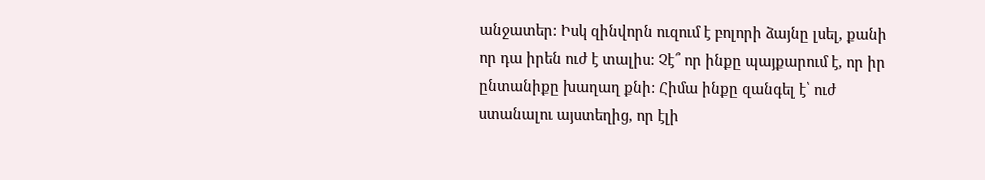անջատեր: Իսկ զինվորն ուզում է բոլորի ձայնը լսել, քանի որ դա իրեն ուժ է տալիս: Չէ՞ որ ինքը պայքարում է, որ իր ընտանիքը խաղաղ քնի: Հիմա ինքը զանգել է՝ ուժ ստանալու այստեղից, որ էլի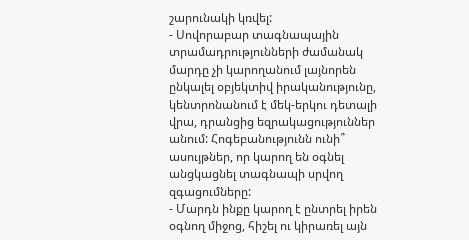շարունակի կռվել:
- Սովորաբար տագնապային տրամադրությունների ժամանակ մարդը չի կարողանում լայնորեն ընկալել օբյեկտիվ իրականությունը, կենտրոնանում է մեկ-երկու դետալի վրա, դրանցից եզրակացություններ անում: Հոգեբանությունն ունի՞ ասույթներ, որ կարող են օգնել անցկացնել տագնապի սրվող զգացումները:
- Մարդն ինքը կարող է ընտրել իրեն օգնող միջոց, հիշել ու կիրառել այն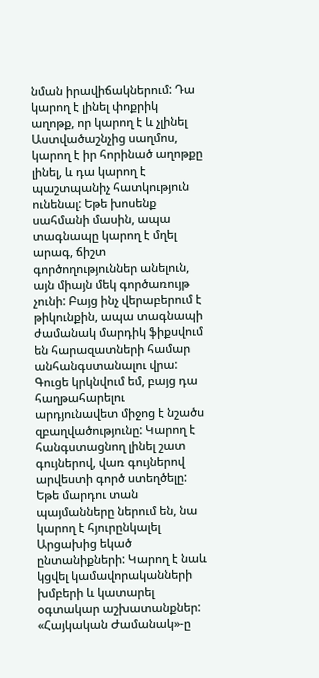նման իրավիճակներում: Դա կարող է լինել փոքրիկ աղոթք, որ կարող է և չլինել Աստվածաշնչից սաղմոս, կարող է իր հորինած աղոթքը լինել, և դա կարող է պաշտպանիչ հատկություն ունենալ: Եթե խոսենք սահմանի մասին, ապա տագնապը կարող է մղել արագ, ճիշտ գործողություններ անելուն, այն միայն մեկ գործառույթ չունի: Բայց ինչ վերաբերում է թիկունքին, ապա տագնապի ժամանակ մարդիկ ֆիքսվում են հարազատների համար անհանգստանալու վրա: Գուցե կրկնվում եմ, բայց դա հաղթահարելու արդյունավետ միջոց է նշածս զբաղվածությունը: Կարող է հանգստացնող լինել շատ գույներով, վառ գույներով արվեստի գործ ստեղծելը: Եթե մարդու տան պայմանները ներում են, նա կարող է հյուրընկալել Արցախից եկած ընտանիքների: Կարող է նաև կցվել կամավորականների խմբերի և կատարել օգտակար աշխատանքներ:
«Հայկական Ժամանակ»-ը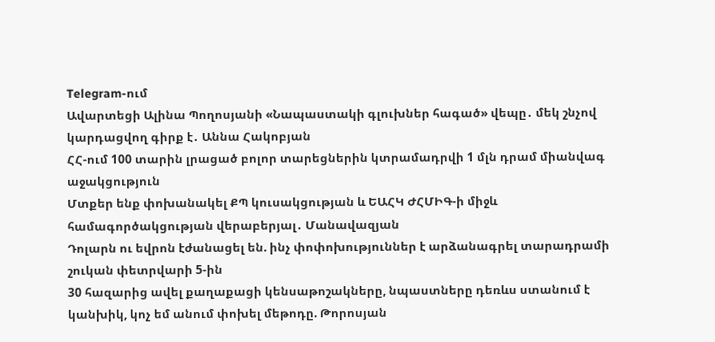Telegram-ում
Ավարտեցի Ալինա Պողոսյանի «Նապաստակի գլուխներ հագած» վեպը․ մեկ շնչով կարդացվող գիրք է․ Աննա Հակոբյան
ՀՀ-ում 100 տարին լրացած բոլոր տարեցներին կտրամադրվի 1 մլն դրամ միանվագ աջակցություն
Մտքեր ենք փոխանակել ՔՊ կուսակցության և ԵԱՀԿ ԺՀՄԻԳ-ի միջև համագործակցության վերաբերյալ․ Մանավազյան
Դոլարն ու եվրոն էժանացել են. ինչ փոփոխություններ է արձանագրել տարադրամի շուկան փետրվարի 5-ին
30 հազարից ավել քաղաքացի կենսաթոշակները, նպաստները դեռևս ստանում է կանխիկ, կոչ եմ անում փոխել մեթոդը. Թորոսյան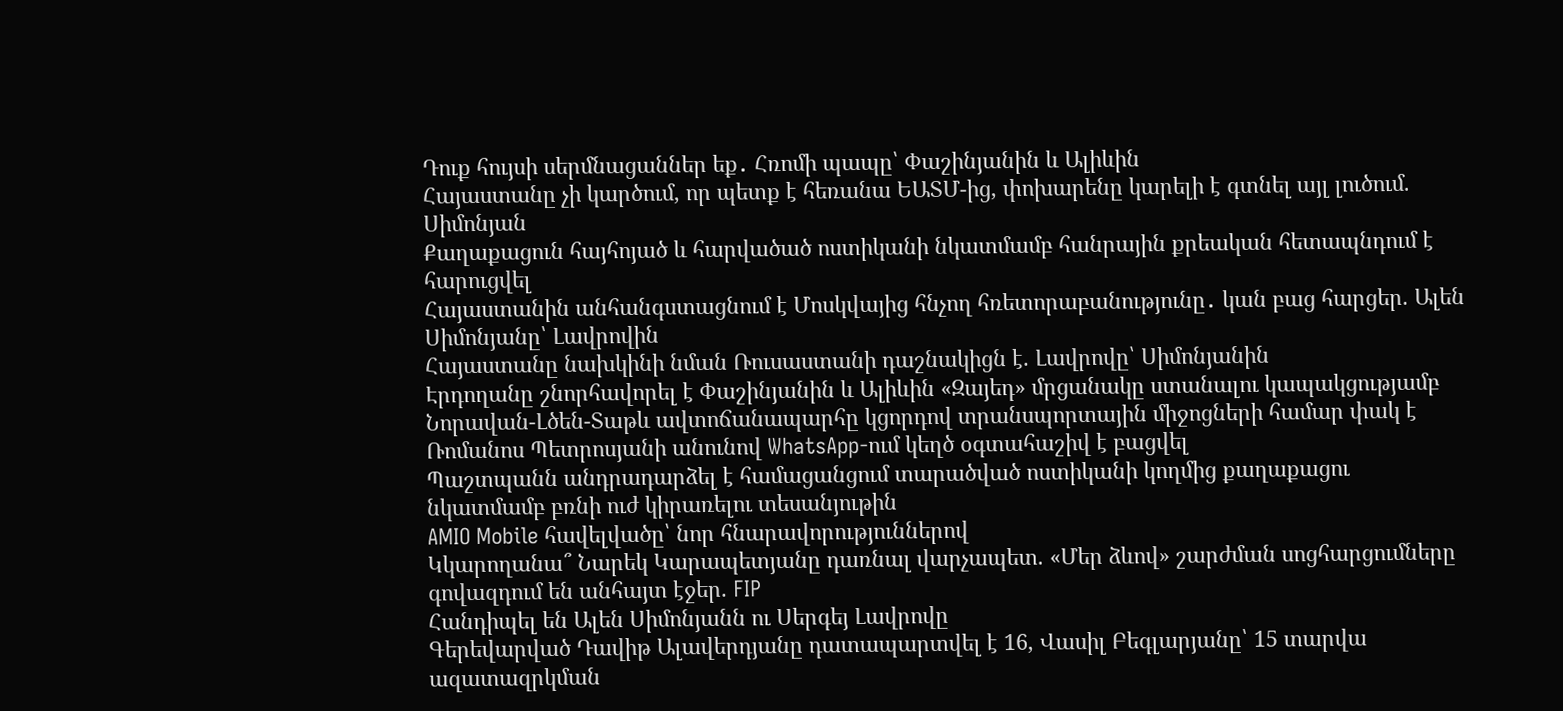Դուք հույսի սերմնացաններ եք․ Հռոմի պապը՝ Փաշինյանին և Ալիևին
Հայաստանը չի կարծում, որ պետք է հեռանա ԵԱՏՄ-ից, փոխարենը կարելի է գտնել այլ լուծում. Սիմոնյան
Քաղաքացուն հայհոյած և հարվածած ոստիկանի նկատմամբ հանրային քրեական հետապնդում է հարուցվել
Հայաստանին անհանգստացնում է Մոսկվայից հնչող հռետորաբանությունը․ կան բաց հարցեր. Ալեն Սիմոնյանը՝ Լավրովին
Հայաստանը նախկինի նման Ռուսաստանի դաշնակիցն է. Լավրովը՝ Սիմոնյանին
Էրդողանը շնորհավորել է Փաշինյանին և Ալիևին «Զայեդ» մրցանակը ստանալու կապակցությամբ
Նորավան-Լծեն-Տաթև ավտոճանապարհը կցորդով տրանսպորտային միջոցների համար փակ է
Ռոմանոս Պետրոսյանի անունով WhatsApp-ում կեղծ օգտահաշիվ է բացվել
Պաշտպանն անդրադարձել է համացանցում տարածված ոստիկանի կողմից քաղաքացու նկատմամբ բռնի ուժ կիրառելու տեսանյութին
AMIO Mobile հավելվածը՝ նոր հնարավորություններով
Կկարողանա՞ Նարեկ Կարապետյանը դառնալ վարչապետ. «Մեր ձևով» շարժման սոցհարցումները գովազդում են անհայտ էջեր. FIP
Հանդիպել են Ալեն Սիմոնյանն ու Սերգեյ Լավրովը
Գերեվարված Դավիթ Ալավերդյանը դատապարտվել է 16, Վասիլ Բեգլարյանը՝ 15 տարվա ազատազրկման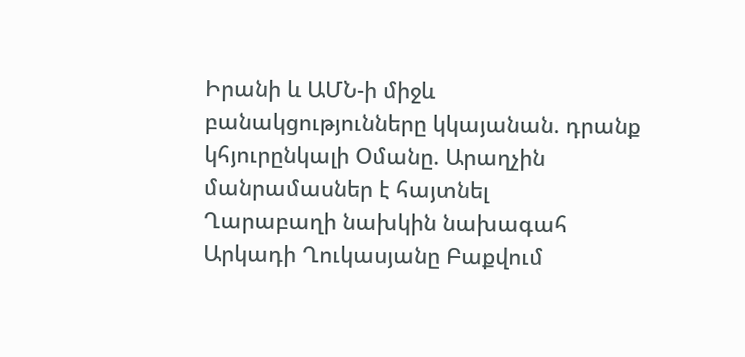Իրանի և ԱՄՆ-ի միջև բանակցությունները կկայանան. դրանք կհյուրընկալի Օմանը. Արաղչին մանրամասներ է հայտնել
Ղարաբաղի նախկին նախագահ Արկադի Ղուկասյանը Բաքվում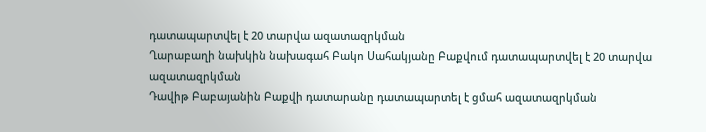դատապարտվել է 20 տարվա ազատազրկման
Ղարաբաղի նախկին նախագահ Բակո Սահակյանը Բաքվում դատապարտվել է 20 տարվա ազատազրկման
Դավիթ Բաբայանին Բաքվի դատարանը դատապարտել է ցմահ ազատազրկման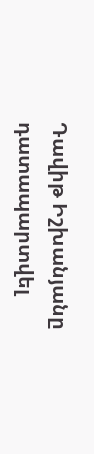Դավիթ Իշխանյանը դատապարտվել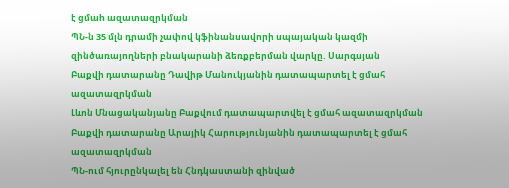է ցմաh ազատազրկման
ՊՆ-ն 35 մլն դրամի չափով կֆինանսավորի սպայական կազմի զինծառայողների բնակարանի ձեռքբերման վարկը. Սարգսյան
Բաքվի դատարանը Դավիթ Մանուկյանին դատապարտել է ցմահ ազատազրկման
Լևոն Մնացականյանը Բաքվում դատապարտվել է ցմահ ազատազրկման
Բաքվի դատարանը Արայիկ Հարությունյանին դատապարտել է ցմահ ազատազրկման
ՊՆ-ում հյուրընկալել են Հնդկաստանի զինված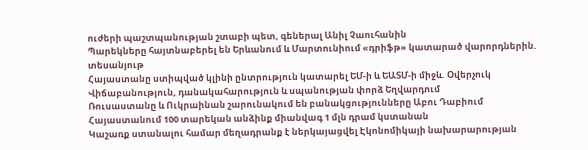ուժերի պաշտպանության շտաբի պետ, գեներալ Անիլ Չաուհանին
Պարեկները հայտնաբերել են Երևանում և Մարտունիում «դրիֆթ» կատարած վարորդներին. տեսանյութ
Հայաստանը ստիպված կլինի ընտրություն կատարել ԵՄ-ի և ԵԱՏՄ-ի միջև. Օվերչուկ
Վիճաբանություն, դանակահարություն և սպանության փորձ Եղվարդում
Ռուսաստանը և Ուկրաինան շարունակում են բանակցությունները Աբու Դաբիում
Հայաստանում 100 տարեկան անձինք միանվագ 1 մլն դրամ կստանան
Կաշառք ստանալու համար մեղադրանք է ներկայացվել Էկոնոմիկայի նախարարության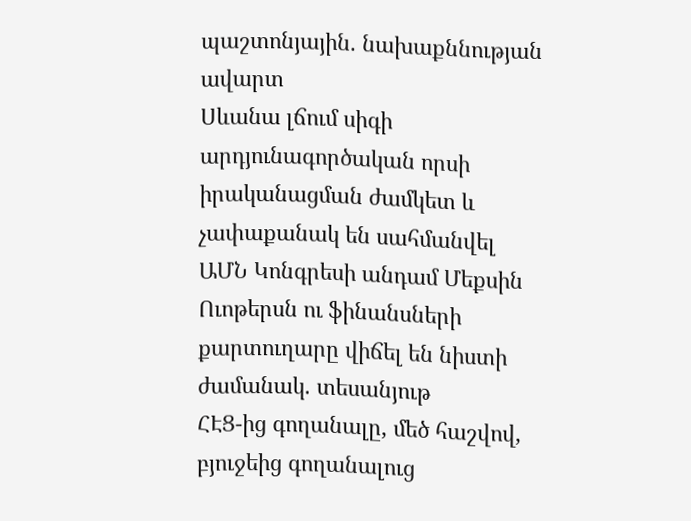պաշտոնյային. նախաքննության ավարտ
Սևանա լճում սիգի արդյունագործական որսի իրականացման ժամկետ և չափաքանակ են սահմանվել
ԱՄՆ Կոնգրեսի անդամ Մեքսին Ուոթերսն ու ֆինանսների քարտուղարը վիճել են նիստի ժամանակ. տեսանյութ
ՀԷՑ-ից գողանալը, մեծ հաշվով, բյուջեից գողանալուց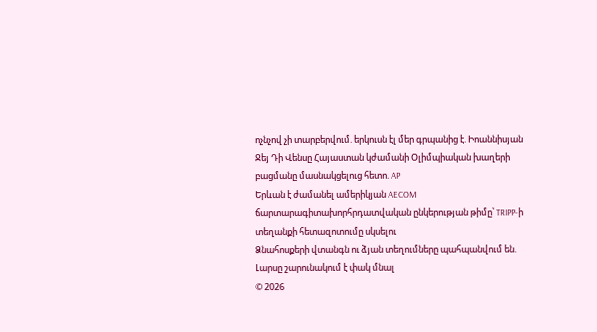ոչնչով չի տարբերվում. երկուսն էլ մեր գրպանից է. Իոաննիսյան
Ջեյ Դի Վենսը Հայաստան կժամանի Օլիմպիական խաղերի բացմանը մասնակցելուց հետո. AP
Երևան է ժամանել ամերիկյան AECOM ճարտարագիտախորհրդատվական ընկերության թիմը՝ TRIPP-ի տեղանքի հետազոտումը սկսելու
Ձնահոսքերի վտանգն ու ձյան տեղումները պահպանվում են. Լարսը շարունակում է փակ մնալ
© 2026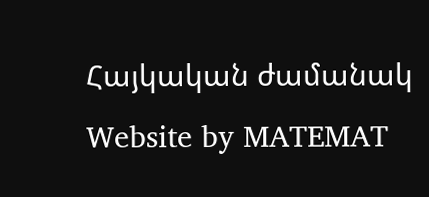Հայկական ժամանակ
Website by MATEMAT